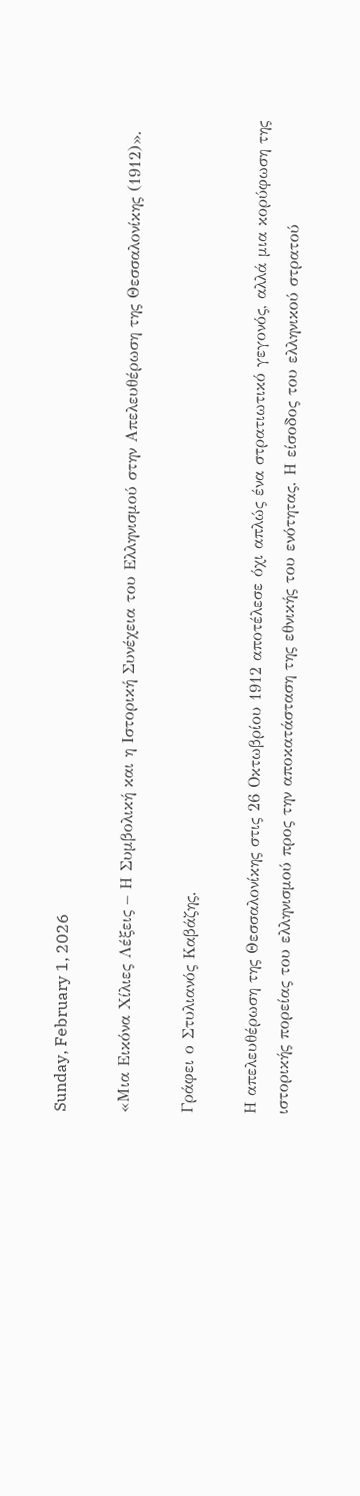Sunday, February 1, 2026

«Μια Εικόνα Χίλιες Λέξεις – Η Συμβολική και η Ιστορική Συνέχεια του Ελληνισμού στην Απελευθέρωση της Θεσσαλονίκης (1912)».

Γράφει ο Στυλιανός Καβάζης.

Η απελευθέρωση της Θεσσαλονίκης στις 26 Οκτωβρίου 1912 αποτέλεσε όχι απλώς ένα στρατιωτικό γεγονός, αλλά μια κορύφωση της ιστορικής πορείας του ελληνισμού προς την αποκατάσταση της εθνικής του ενότητας. Η είσοδος του ελληνικού στρατού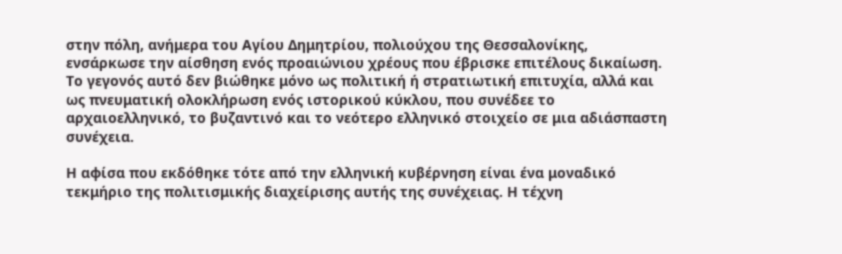στην πόλη, ανήμερα του Αγίου Δημητρίου, πολιούχου της Θεσσαλονίκης, ενσάρκωσε την αίσθηση ενός προαιώνιου χρέους που έβρισκε επιτέλους δικαίωση. Το γεγονός αυτό δεν βιώθηκε μόνο ως πολιτική ή στρατιωτική επιτυχία, αλλά και ως πνευματική ολοκλήρωση ενός ιστορικού κύκλου, που συνέδεε το αρχαιοελληνικό, το βυζαντινό και το νεότερο ελληνικό στοιχείο σε μια αδιάσπαστη συνέχεια.

Η αφίσα που εκδόθηκε τότε από την ελληνική κυβέρνηση είναι ένα μοναδικό τεκμήριο της πολιτισμικής διαχείρισης αυτής της συνέχειας. Η τέχνη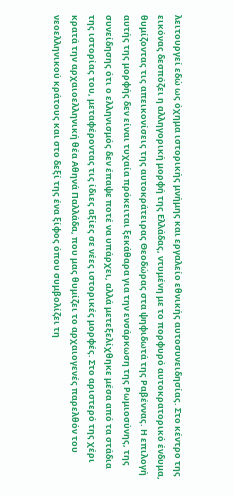λειτουργεί εδώ ως όχημα ιστορικής μνήμης και εργαλείο εθνικής αυτοσυνειδησίας. Στο κέντρο της εικόνας δεσπόζει η αλληγορική μορφή της Ελλάδας, ντυμένη με το πορφυρό αυτοκρατορικό ένδυμα, θυμίζοντας τις απεικονίσεις της αυτοκράτειρας Θεοδώρας στα ψηφιδωτά της Ραβέννας. Η επιλογή αυτής της μορφής δεν είναι τυχαία πρόκειται ξεκάθαρα για την ενσάρκωση της Ρωμιοσύνης, της συνείδησης ότι ο ελληνισμός δεν έπαψε ποτέ να υπάρχει, αλλά μετεξελίχθηκε μέσα από τα στάδια της ιστορίας του, μεταφέροντας τις ίδιες αξίες σε νέες ιστορικές μορφές. Στο αριστερό της χέρι κρατά την αρχαιοελληνική θέα Αθηνά Παλλάδα, που μας θυμίζει το αρχαιογενές παρελθόν του νεοελληνικού κράτους και στο δεξί της ένα ξίφος όπου συμβολίζει τη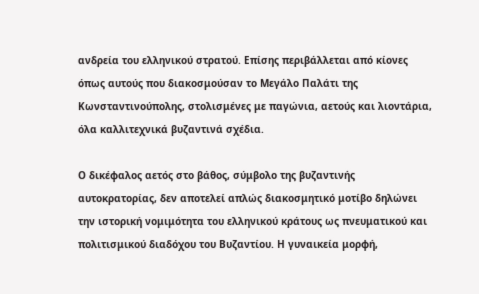ανδρεία του ελληνικού στρατού. Επίσης περιβάλλεται από κίονες όπως αυτούς που διακοσμούσαν το Μεγάλο Παλάτι της Κωνσταντινούπολης, στολισμένες με παγώνια, αετούς και λιοντάρια, όλα καλλιτεχνικά βυζαντινά σχέδια.

Ο δικέφαλος αετός στο βάθος, σύμβολο της βυζαντινής αυτοκρατορίας, δεν αποτελεί απλώς διακοσμητικό μοτίβο δηλώνει την ιστορική νομιμότητα του ελληνικού κράτους ως πνευματικού και πολιτισμικού διαδόχου του Βυζαντίου. Η γυναικεία μορφή,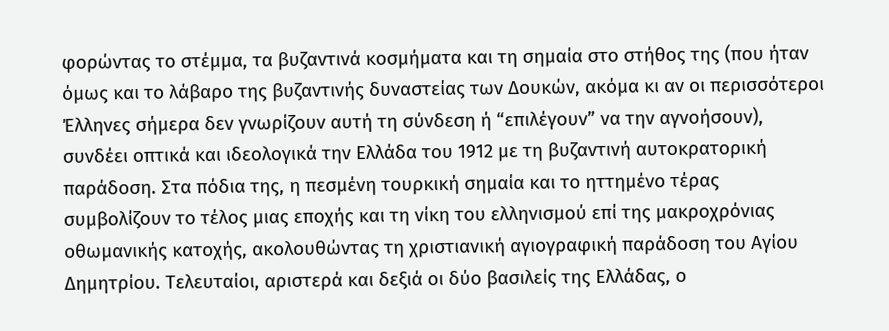φορώντας το στέμμα, τα βυζαντινά κοσμήματα και τη σημαία στο στήθος της (που ήταν όμως και το λάβαρο της βυζαντινής δυναστείας των Δουκών, ακόμα κι αν οι περισσότεροι Έλληνες σήμερα δεν γνωρίζουν αυτή τη σύνδεση ή “επιλέγουν” να την αγνοήσουν), συνδέει οπτικά και ιδεολογικά την Ελλάδα του 1912 με τη βυζαντινή αυτοκρατορική παράδοση. Στα πόδια της, η πεσμένη τουρκική σημαία και το ηττημένο τέρας συμβολίζουν το τέλος μιας εποχής και τη νίκη του ελληνισμού επί της μακροχρόνιας οθωμανικής κατοχής, ακολουθώντας τη χριστιανική αγιογραφική παράδοση του Αγίου Δημητρίου. Τελευταίοι, αριστερά και δεξιά οι δύο βασιλείς της Ελλάδας, ο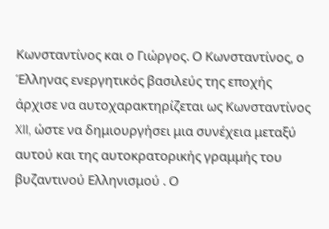Κωνσταντίνος και ο Γιώργος. Ο Κωνσταντίνος, ο Έλληνας ενεργητικός βασιλεύς της εποχής άρχισε να αυτοχαρακτηρίζεται ως Κωνσταντίνος XII, ώστε να δημιουργήσει μια συνέχεια μεταξύ αυτού και της αυτοκρατορικής γραμμής του βυζαντινού Ελληνισμού . Ο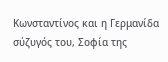Κωνσταντίνος και η Γερμανίδα σύζυγός του, Σοφία της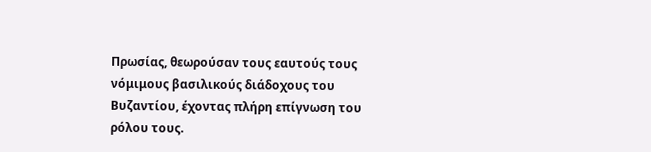Πρωσίας, θεωρούσαν τους εαυτούς τους νόμιμους βασιλικούς διάδοχους του Βυζαντίου, έχοντας πλήρη επίγνωση του ρόλου τους.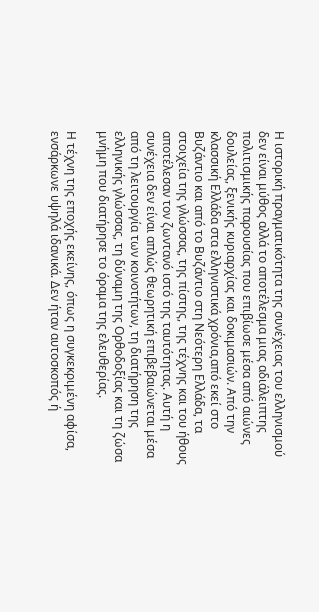Η ιστορική πραγματικότητα της συνέχειας του ελληνισμού δεν είναι μύθος αλλά το αποτέλεσμα μιας αδιάλειπτης πολιτισμικής παρουσίας που επιβίωσε μέσα από αιώνες δουλείας, ξενικής κυριαρχίας και δοκιμασιών. Από την κλασσική Ελλάδα στα ελληνιστικά χρόνια,από εκεί στο Βυζάντιο και από το Βυζάντιο στη Νεότερη Ελλάδα, τα στοιχεία της γλώσσας, της πίστης, της τέχνης και του ήθους αποτέλεσαν τον ζωντανό ιστό της ταυτότητας. Αυτή η συνέχεια δεν είναι απλώς θεωρητική επιβεβαιώνεται μέσα από τη λειτουργία των κοινοτήτων, τη διατήρηση της ελληνικής γλώσσας, τη δύναμη της Ορθοδοξίας και τη ζώσα μνήμη που διατήρησε το όραμα της ελευθερίας.

Η τέχνη της εποχής εκείνης, όπως η συγκεκριμένη αφίσα, ενσάρκωνε υψηλά ιδανικά. Δεν ήταν αυτοσκοπός ή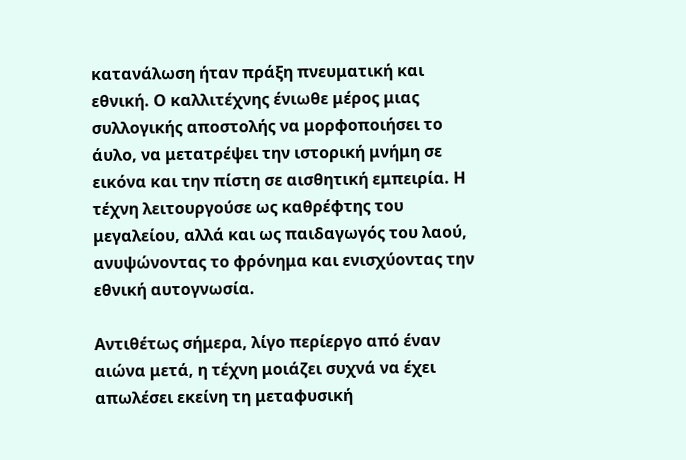κατανάλωση ήταν πράξη πνευματική και εθνική. Ο καλλιτέχνης ένιωθε μέρος μιας συλλογικής αποστολής να μορφοποιήσει το άυλο, να μετατρέψει την ιστορική μνήμη σε εικόνα και την πίστη σε αισθητική εμπειρία. Η τέχνη λειτουργούσε ως καθρέφτης του μεγαλείου, αλλά και ως παιδαγωγός του λαού, ανυψώνοντας το φρόνημα και ενισχύοντας την εθνική αυτογνωσία.

Αντιθέτως σήμερα, λίγο περίεργο από έναν αιώνα μετά, η τέχνη μοιάζει συχνά να έχει απωλέσει εκείνη τη μεταφυσική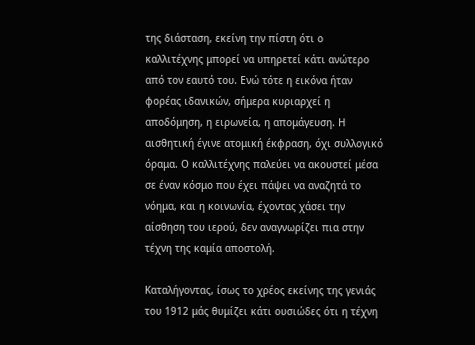της διάσταση, εκείνη την πίστη ότι ο καλλιτέχνης μπορεί να υπηρετεί κάτι ανώτερο από τον εαυτό του. Ενώ τότε η εικόνα ήταν φορέας ιδανικών, σήμερα κυριαρχεί η αποδόμηση, η ειρωνεία, η απομάγευση. Η αισθητική έγινε ατομική έκφραση, όχι συλλογικό όραμα. Ο καλλιτέχνης παλεύει να ακουστεί μέσα σε έναν κόσμο που έχει πάψει να αναζητά το νόημα, και η κοινωνία, έχοντας χάσει την αίσθηση του ιερού, δεν αναγνωρίζει πια στην τέχνη της καμία αποστολή.

Καταλήγοντας, ίσως το χρέος εκείνης της γενιάς του 1912 μάς θυμίζει κάτι ουσιώδες ότι η τέχνη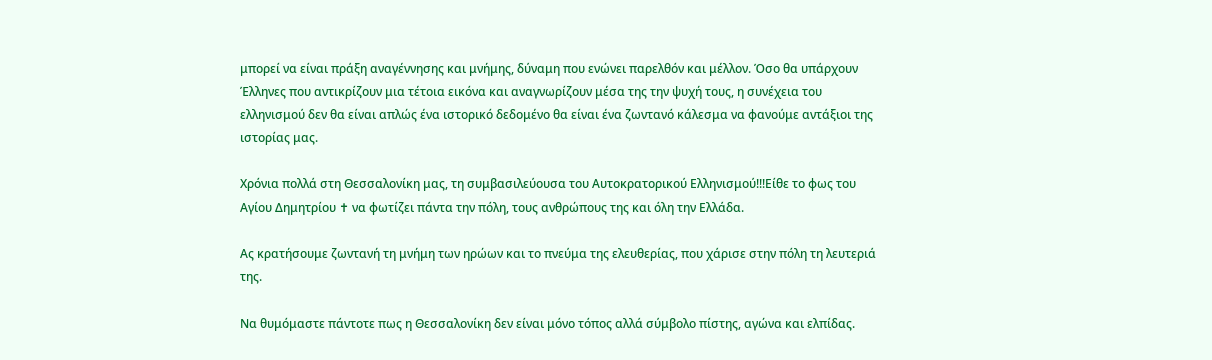μπορεί να είναι πράξη αναγέννησης και μνήμης, δύναμη που ενώνει παρελθόν και μέλλον. Όσο θα υπάρχουν Έλληνες που αντικρίζουν μια τέτοια εικόνα και αναγνωρίζουν μέσα της την ψυχή τους, η συνέχεια του ελληνισμού δεν θα είναι απλώς ένα ιστορικό δεδομένο θα είναι ένα ζωντανό κάλεσμα να φανούμε αντάξιοι της ιστορίας μας.

Χρόνια πολλά στη Θεσσαλονίκη μας, τη συμβασιλεύουσα του Αυτοκρατορικού Ελληνισμού!!!Είθε το φως του Αγίου Δημητρίου ✝ να φωτίζει πάντα την πόλη, τους ανθρώπους της και όλη την Ελλάδα.

Ας κρατήσουμε ζωντανή τη μνήμη των ηρώων και το πνεύμα της ελευθερίας, που χάρισε στην πόλη τη λευτεριά της.

Να θυμόμαστε πάντοτε πως η Θεσσαλονίκη δεν είναι μόνο τόπος αλλά σύμβολο πίστης, αγώνα και ελπίδας.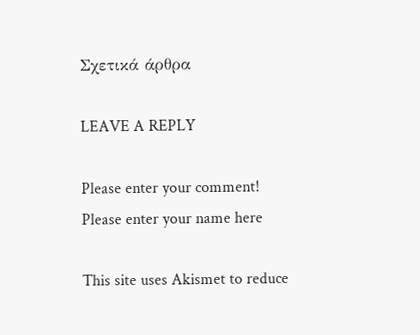Σχετικά άρθρα

LEAVE A REPLY

Please enter your comment!
Please enter your name here

This site uses Akismet to reduce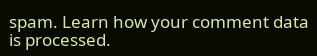spam. Learn how your comment data is processed.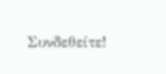Συνδεθείτε!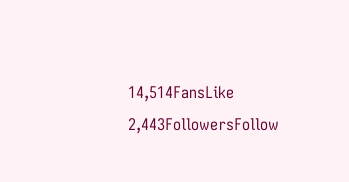14,514FansLike
2,443FollowersFollow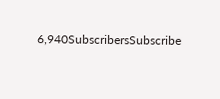6,940SubscribersSubscribe